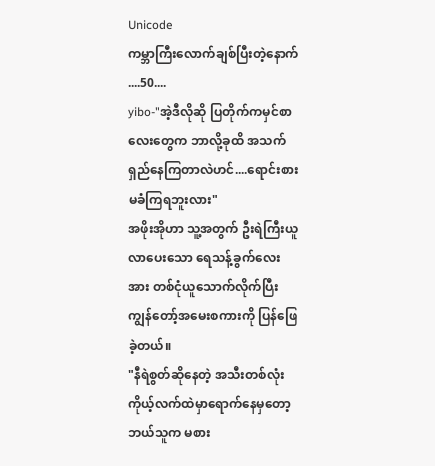Unicode
ကမ္ဘာကြီးလောက်ချစ်ပြီးတဲ့နောက်
....50....
yibo-"အဲ့ဒီလိုဆို ပြတိုက်ကမှင်စာလေးတွေက ဘာလို့ခုထိ အသက်ရှည်နေကြတာလဲဟင်....ရောင်းစားမခံကြရဘူးလား"
အဖိုးအိုဟာ သူ့အတွက် ဦးရဲကြီးယူလာပေးသော ရေသန့်ခွက်လေးအား တစ်ငုံယူသောက်လိုက်ပြီး
ကျွန်တော့်အမေးစကားကို ပြန်ဖြေခဲ့တယ်။
"နီရဲစွတ်ဆိုနေတဲ့ အသီးတစ်လုံး ကိုယ့်လက်ထဲမှာရောက်နေမှတော့ ဘယ်သူက မစား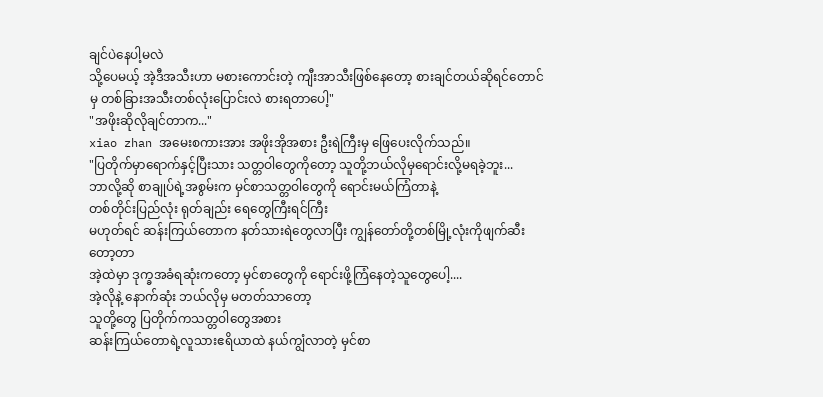ချင်ပဲနေပါ့မလဲ
သို့ပေမယ့် အဲ့ဒီအသီးဟာ မစားကောင်းတဲ့ ကျီးအာသီးဖြစ်နေတော့ စားချင်တယ်ဆိုရင်တောင်မှ တစ်ခြားအသီးတစ်လုံးပြောင်းလဲ စားရတာပေါ့"
"အဖိုးဆိုလိုချင်တာက..."
xiao zhan အမေးစကားအား အဖိုးအိုအစား ဦးရဲကြီးမှ ဖြေပေးလိုက်သည်။
"ပြတိုက်မှာရောက်နှင့်ပြီးသား သတ္တဝါတွေကိုတော့ သူတို့ဘယ်လိုမှရောင်းလို့မရခဲ့ဘူး...
ဘာလို့ဆို စာချုပ်ရဲ့အစွမ်းက မှင်စာသတ္တဝါတွေကို ရောင်းမယ်ကြံတာနဲ့
တစ်တိုင်းပြည်လုံး ရုတ်ချည်း ရေတွေကြီးရင်ကြီး
မဟုတ်ရင် ဆန်းကြယ်တောက နတ်သားရဲတွေလာပြီး ကျွန်တော်တို့တစ်မြို့လုံးကိုဖျက်ဆီးတော့တာ
အဲ့ထဲမှာ ဒုက္ခအခံရဆုံးကတော့ မှင်စာတွေကို ရောင်းဖို့ကြံနေတဲ့သူတွေပေါ့....
အဲ့လိုနဲ့ နောက်ဆုံး ဘယ်လိုမှ မတတ်သာတော့
သူတို့တွေ ပြတိုက်ကသတ္တဝါတွေအစား
ဆန်းကြယ်တောရဲ့လူသားဧရိယာထဲ နယ်ကျွံလာတဲ့ မှင်စာ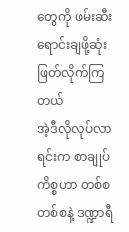တွေကို ဖမ်းဆီးရောင်းချဖို့ဆုံးဖြတ်လိုက်ကြတယ်
အဲ့ဒီလိုလုပ်လာရင်းက စာချုပ်ကိစ္စဟာ တစ်စတစ်စနဲ့ ဒဏ္ဍာရီ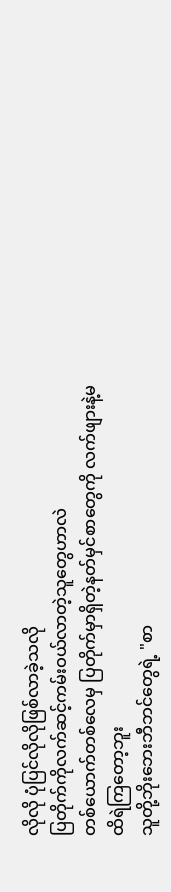လိုလို ပုံပြင်လိုလိုဖြစ်လာခဲ့သလို
ပြတိုက်ကိုလက်ဆင့်ကမ်းဝယ်လာတဲ့သူတွေဟာလဲ
တစ်ယောက်တစ်လေမှ ပြတိုက်မှာရှိတဲ့နတ်မှင်စာတွေကို လက်ဖျားနဲ့မထိရဲကြတော့ဘူး
သူတို့ဘိုးဘေးဘီဘင်တွေရဲ့ "စာ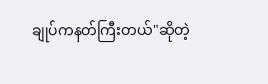ချုပ်ကနတ်ကြီးတယ်"ဆိုတဲ့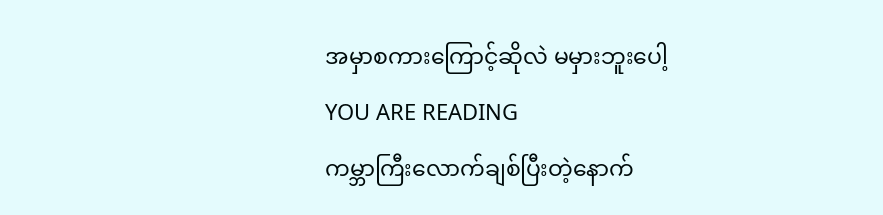အမှာစကားကြောင့်ဆိုလဲ မမှားဘူးပေါ့
YOU ARE READING
ကမ္ဘာကြီးလောက်ချစ်ပြီးတဲ့နောက်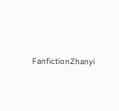FanfictionZhanyi